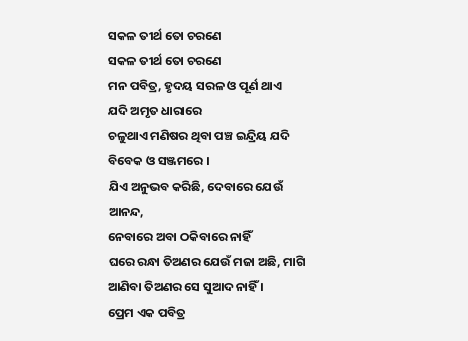ସକଳ ତୀର୍ଥ ତୋ ଚରଣେ
ସକଳ ତୀର୍ଥ ତୋ ଚରଣେ
ମନ ପବିତ୍ର, ହୃଦୟ ସରଳ ଓ ପୂର୍ଣ ଥାଏ
ଯଦି ଅମୃତ ଧାରାରେ
ଚଳୁଥାଏ ମଣିଷର ଥିବା ପଞ୍ଚ ଇନ୍ଦ୍ରିୟ ଯଦି
ବିବେକ ଓ ସଞ୍ଜମରେ ।
ଯିଏ ଅନୁଭବ କରିଛି, ଦେବାରେ ଯେଉଁ ଆନନ୍ଦ,
ନେବାରେ ଅବା ଠକିବାରେ ନାହିଁ
ଘରେ ରନ୍ଧା ତିଅଣର ଯେଉଁ ମଜା ଅଛି, ମାଗି
ଆଣିବା ତିଅଣର ସେ ସୁଆଦ ନାହିଁ ।
ପ୍ରେମ ଏକ ପବିତ୍ର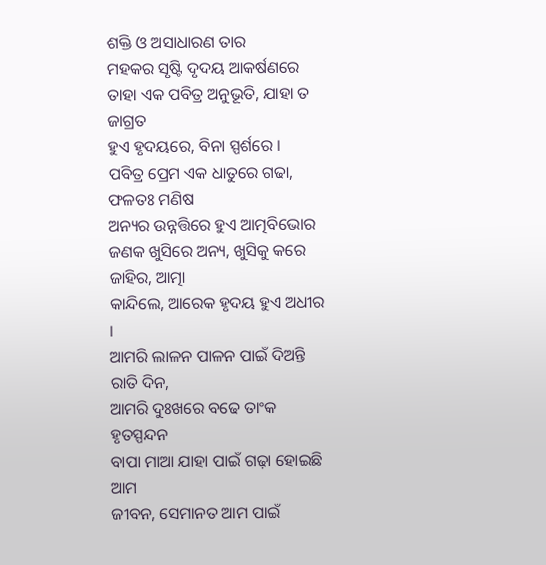ଶକ୍ତି ଓ ଅସାଧାରଣ ତାର
ମହକର ସୃଷ୍ଟି ଦୃଦୟ ଆକର୍ଷଣରେ
ତାହା ଏକ ପବିତ୍ର ଅନୁଭୂତି, ଯାହା ତ ଜାଗ୍ରତ
ହୁଏ ହୃଦୟରେ, ବିନା ସ୍ପର୍ଶରେ ।
ପବିତ୍ର ପ୍ରେମ ଏକ ଧାତୁରେ ଗଢା, ଫଳତଃ ମଣିଷ
ଅନ୍ୟର ଉନ୍ନତ୍ତିରେ ହୁଏ ଆତ୍ମବିଭୋର
ଜଣକ ଖୁସିରେ ଅନ୍ୟ, ଖୁସିକୁ କରେ ଜାହିର, ଆତ୍ମା
କାନ୍ଦିଲେ, ଆରେକ ହୃଦୟ ହୁଏ ଅଧୀର ।
ଆମରି ଲାଳନ ପାଳନ ପାଇଁ ଦିଅନ୍ତି ରାତି ଦିନ,
ଆମରି ଦୁଃଖରେ ବଢେ ତାଂକ ହୃତସ୍ପନ୍ଦନ
ବାପା ମାଆ ଯାହା ପାଇଁ ଗଢ଼ା ହୋଇଛି ଆମ
ଜୀବନ, ସେମାନତ ଆମ ପାଇଁ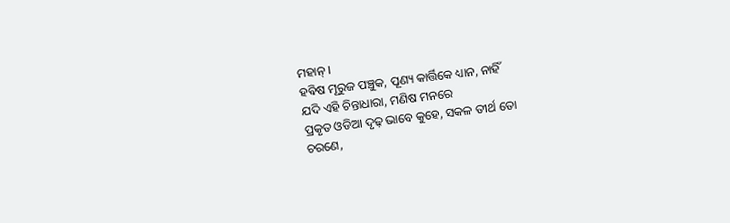ମହାନ୍ ।
ହଵିଷ ମୂରୁଜ ପଞ୍ଚୁକ, ପୂଣ୍ୟ କାର୍ତ୍ତିକେ ଧ୍ୟାନ, ନାହିଁ
ଯଦି ଏହି ଚିନ୍ତାଧାରା, ମଣିଷ ମନରେ
ପ୍ରକୃତ ଓଡିଆ ଦୃଢ଼ ଭାବେ କୁହେ, ସକଳ ତୀର୍ଥ ତୋ
ଚରଣେ,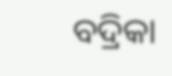ବଦ୍ରିକା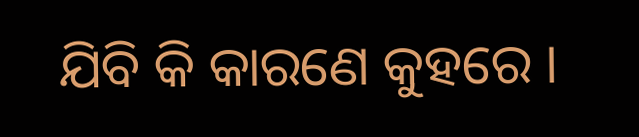ଯିବି କି କାରଣେ କୁହରେ ।